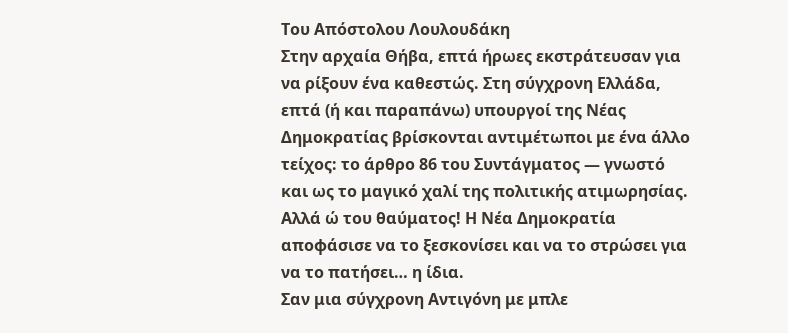Του Απόστολου Λουλουδάκη
Στην αρχαία Θήβα, επτά ήρωες εκστράτευσαν για να ρίξουν ένα καθεστώς. Στη σύγχρονη Ελλάδα, επτά (ή και παραπάνω) υπουργοί της Νέας Δημοκρατίας βρίσκονται αντιμέτωποι με ένα άλλο τείχος: το άρθρο 86 του Συντάγματος — γνωστό και ως το μαγικό χαλί της πολιτικής ατιμωρησίας.
Αλλά ώ του θαύματος! Η Νέα Δημοκρατία αποφάσισε να το ξεσκονίσει και να το στρώσει για να το πατήσει… η ίδια.
Σαν μια σύγχρονη Αντιγόνη με μπλε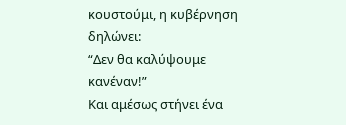κουστούμι, η κυβέρνηση δηλώνει:
“Δεν θα καλύψουμε κανέναν!”
Και αμέσως στήνει ένα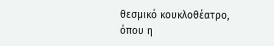θεσμικό κουκλοθέατρο, όπου η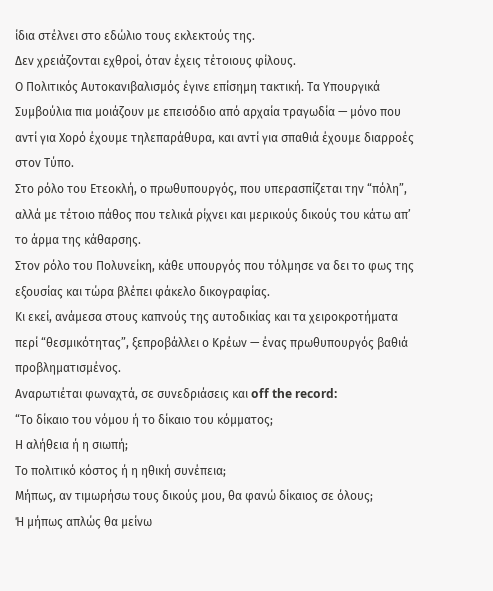ίδια στέλνει στο εδώλιο τους εκλεκτούς της.
Δεν χρειάζονται εχθροί, όταν έχεις τέτοιους φίλους.
Ο Πολιτικός Αυτοκανιβαλισμός έγινε επίσημη τακτική. Τα Υπουργικά Συμβούλια πια μοιάζουν με επεισόδιο από αρχαία τραγωδία — μόνο που αντί για Χορό έχουμε τηλεπαράθυρα, και αντί για σπαθιά έχουμε διαρροές στον Τύπο.
Στο ρόλο του Ετεοκλή, ο πρωθυπουργός, που υπερασπίζεται την “πόλη”, αλλά με τέτοιο πάθος που τελικά ρίχνει και μερικούς δικούς του κάτω απ’ το άρμα της κάθαρσης.
Στον ρόλο του Πολυνείκη, κάθε υπουργός που τόλμησε να δει το φως της εξουσίας και τώρα βλέπει φάκελο δικογραφίας.
Κι εκεί, ανάμεσα στους καπνούς της αυτοδικίας και τα χειροκροτήματα περί “θεσμικότητας”, ξεπροβάλλει ο Κρέων — ένας πρωθυπουργός βαθιά προβληματισμένος.
Αναρωτιέται φωναχτά, σε συνεδριάσεις και off the record:
“Το δίκαιο του νόμου ή το δίκαιο του κόμματος;
Η αλήθεια ή η σιωπή;
Το πολιτικό κόστος ή η ηθική συνέπεια;
Μήπως, αν τιμωρήσω τους δικούς μου, θα φανώ δίκαιος σε όλους;
Ή μήπως απλώς θα μείνω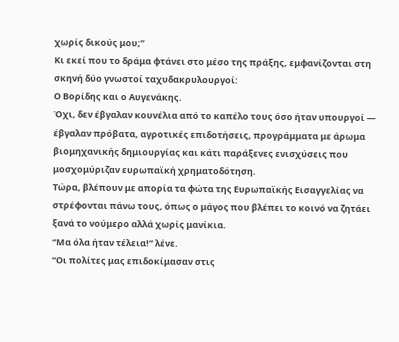χωρίς δικούς μου;”
Κι εκεί που το δράμα φτάνει στο μέσο της πράξης, εμφανίζονται στη σκηνή δύο γνωστοί ταχυδακρυλουργοί:
Ο Βορίδης και ο Αυγενάκης.
Όχι, δεν έβγαλαν κουνέλια από το καπέλο τους όσο ήταν υπουργοί — έβγαλαν πρόβατα, αγροτικές επιδοτήσεις, προγράμματα με άρωμα βιομηχανικής δημιουργίας και κάτι παράξενες ενισχύσεις που μοσχομύριζαν ευρωπαϊκή χρηματοδότηση.
Τώρα, βλέπουν με απορία τα φώτα της Ευρωπαϊκής Εισαγγελίας να στρέφονται πάνω τους, όπως ο μάγος που βλέπει το κοινό να ζητάει ξανά το νούμερο αλλά χωρίς μανίκια.
“Μα όλα ήταν τέλεια!” λένε.
“Οι πολίτες μας επιδοκίμασαν στις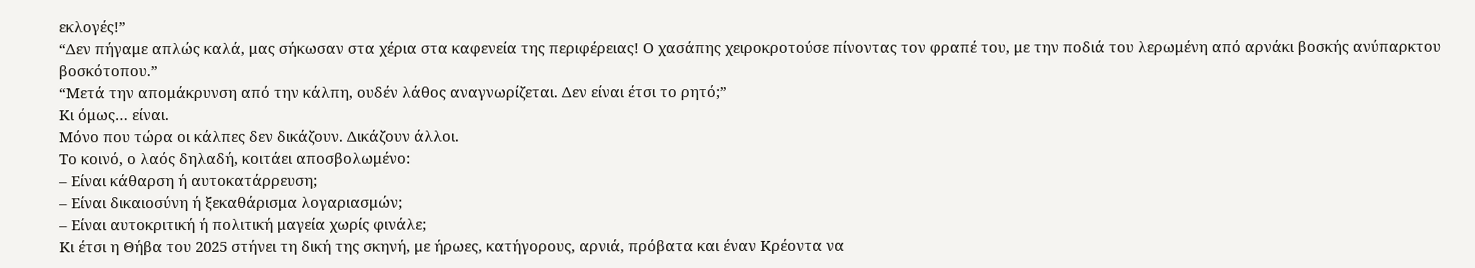εκλογές!”
“Δεν πήγαμε απλώς καλά, μας σήκωσαν στα χέρια στα καφενεία της περιφέρειας! Ο χασάπης χειροκροτούσε πίνοντας τον φραπέ του, με την ποδιά του λερωμένη από αρνάκι βοσκής ανύπαρκτου βοσκότοπου.”
“Μετά την απομάκρυνση από την κάλπη, ουδέν λάθος αναγνωρίζεται. Δεν είναι έτσι το ρητό;”
Κι όμως… είναι.
Μόνο που τώρα οι κάλπες δεν δικάζουν. Δικάζουν άλλοι.
Το κοινό, ο λαός δηλαδή, κοιτάει αποσβολωμένο:
– Είναι κάθαρση ή αυτοκατάρρευση;
– Είναι δικαιοσύνη ή ξεκαθάρισμα λογαριασμών;
– Είναι αυτοκριτική ή πολιτική μαγεία χωρίς φινάλε;
Κι έτσι η Θήβα του 2025 στήνει τη δική της σκηνή, με ήρωες, κατήγορους, αρνιά, πρόβατα και έναν Κρέοντα να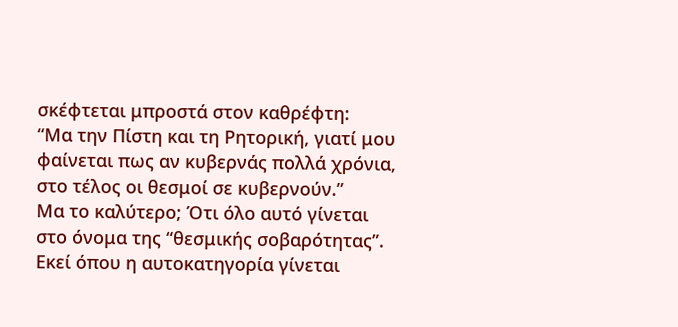σκέφτεται μπροστά στον καθρέφτη:
“Μα την Πίστη και τη Ρητορική, γιατί μου φαίνεται πως αν κυβερνάς πολλά χρόνια, στο τέλος οι θεσμοί σε κυβερνούν.”
Μα το καλύτερο; Ότι όλο αυτό γίνεται στο όνομα της “θεσμικής σοβαρότητας”.
Εκεί όπου η αυτοκατηγορία γίνεται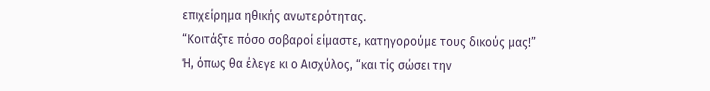επιχείρημα ηθικής ανωτερότητας.
“Κοιτάξτε πόσο σοβαροί είμαστε, κατηγορούμε τους δικούς μας!”
Ή, όπως θα έλεγε κι ο Αισχύλος, “και τίς σώσει την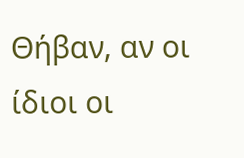Θήβαν, αν οι ίδιοι οι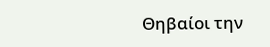Θηβαίοι την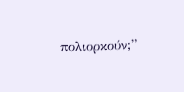πολιορκούν;”